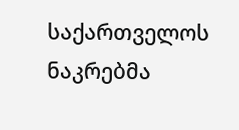საქართველოს ნაკრებმა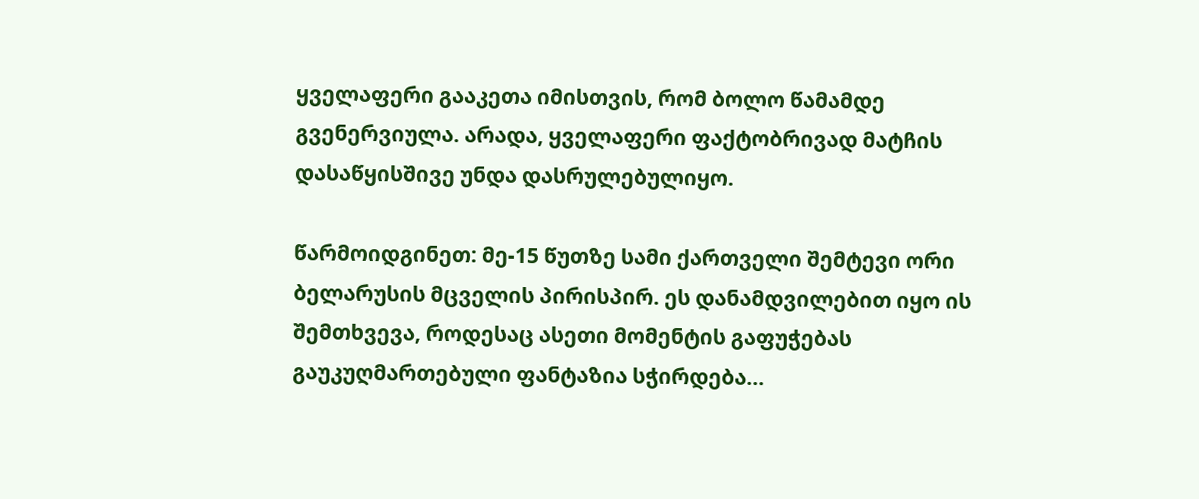ყველაფერი გააკეთა იმისთვის, რომ ბოლო წამამდე გვენერვიულა. არადა, ყველაფერი ფაქტობრივად მატჩის დასაწყისშივე უნდა დასრულებულიყო.

წარმოიდგინეთ: მე-15 წუთზე სამი ქართველი შემტევი ორი ბელარუსის მცველის პირისპირ. ეს დანამდვილებით იყო ის შემთხვევა, როდესაც ასეთი მომენტის გაფუჭებას გაუკუღმართებული ფანტაზია სჭირდება…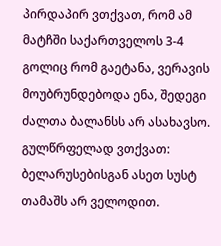პირდაპირ ვთქვათ, რომ ამ მატჩში საქართველოს 3-4 გოლიც რომ გაეტანა, ვერავის მოუბრუნდებოდა ენა, შედეგი ძალთა ბალანსს არ ასახავსო. გულწრფელად ვთქვათ: ბელარუსებისგან ასეთ სუსტ თამაშს არ ველოდით.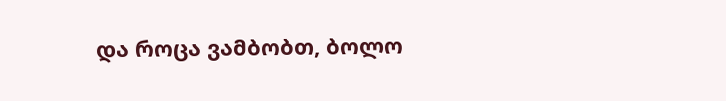და როცა ვამბობთ, ბოლო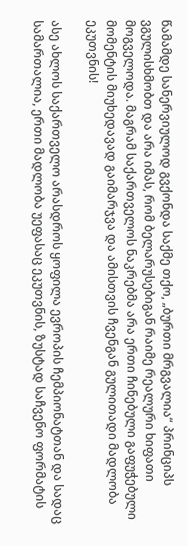წამამდე სანერვიულოდ გვქონდა საქმე თქო, „ბურთი მრგვალია“ პრინციპს ვგულისხმობთ და არა იმას, რომ ბელარუსებიგან რაიმე რეალური ხიფათი მოგველოდა. მაგრამ საქართველოს ნაკრებმა არა ერთი ჩინებული გაფუჭებული მომენტის მიუხედავად გაიმარჯვა და ამისთვის ჩვენგან გულითადი მადლობა ეკუთვნის!

ასე ახლოს საქართველო არასდროს ყოფილა ევროპის ჩემპიონატთან და სადაც სამართალია, ერთი მადლობა უეფასაც ეკუთვნის, ზუსტად საჩვენო ფორმატის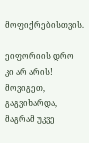მოფიქრებისთვის.

ეიფორიის დრო კი არ არის! მოვიგეთ, გაგვიხარდა, მაგრამ უკვე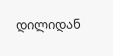დილიდან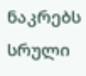ნაკრებს სრული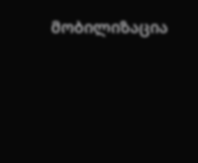მობილიზაცია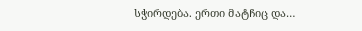სჭირდება. ერთი მატჩიც და…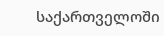საქართველოში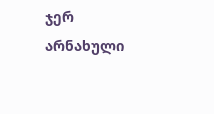ჯერ არნახული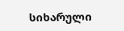სიხარული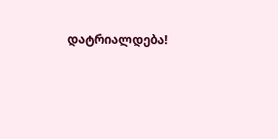დატრიალდება!